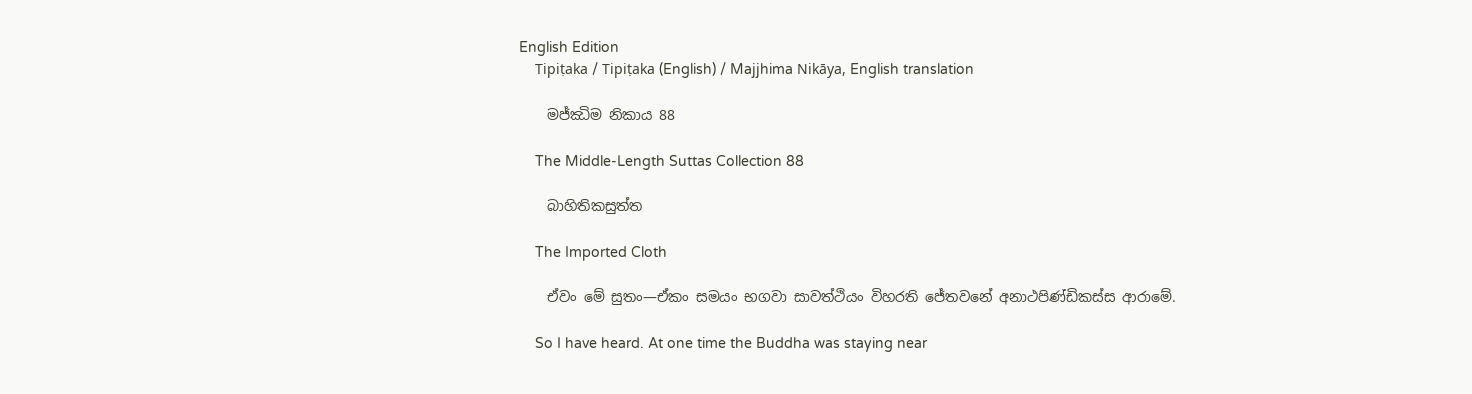English Edition
    Tipiṭaka / Tipiṭaka (English) / Majjhima Nikāya, English translation

    මජ්ඣිම නිකාය 88

    The Middle-Length Suttas Collection 88

    බාහිතිකසුත්ත

    The Imported Cloth

    ඒවං මේ සුතං—ඒකං සමයං භගවා සාවත්ථියං විහරති ජේතවනේ අනාථපිණ්ඩිකස්ස ආරාමේ.

    So I have heard. At one time the Buddha was staying near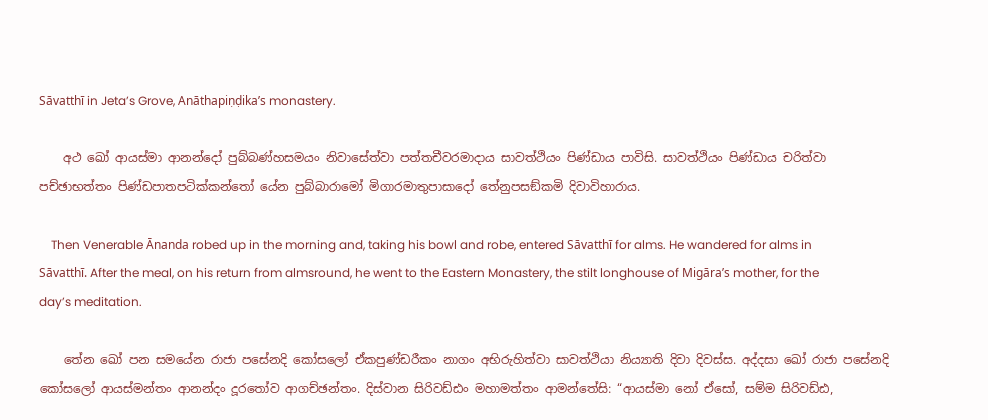Sāvatthī in Jeta’s Grove, Anāthapiṇḍika’s monastery.

    අථ ඛෝ ආයස්මා ආනන්දෝ පුබ්බණ්හසමයං නිවාසේත්වා පත්තචීවරමාදාය සාවත්ථියං පිණ්ඩාය පාවිසි. සාවත්ථියං පිණ්ඩාය චරිත්වා පච්ඡාභත්තං පිණ්ඩපාතපටික්කන්තෝ යේන පුබ්බාරාමෝ මිගාරමාතුපාසාදෝ තේනුපසඞ්කමි දිවාවිහාරාය.

    Then Venerable Ānanda robed up in the morning and, taking his bowl and robe, entered Sāvatthī for alms. He wandered for alms in Sāvatthī. After the meal, on his return from almsround, he went to the Eastern Monastery, the stilt longhouse of Migāra’s mother, for the day’s meditation.

    තේන ඛෝ පන සමයේන රාජා පසේනදි කෝසලෝ ඒකපුණ්ඩරීකං නාගං අභිරුහිත්වා සාවත්ථියා නිය්‍යාති දිවා දිවස්ස. අද්දසා ඛෝ රාජා පසේනදි කෝසලෝ ආයස්මන්තං ආනන්දං දූරතෝව ආගච්ඡන්තං. දිස්වාන සිරිවඩ්ඪං මහාමත්තං ආමන්තේසි: “ආයස්මා නෝ ඒසෝ, සම්ම සිරිවඩ්ඪ,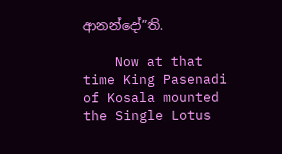ආනන්දෝ”ති.

    Now at that time King Pasenadi of Kosala mounted the Single Lotus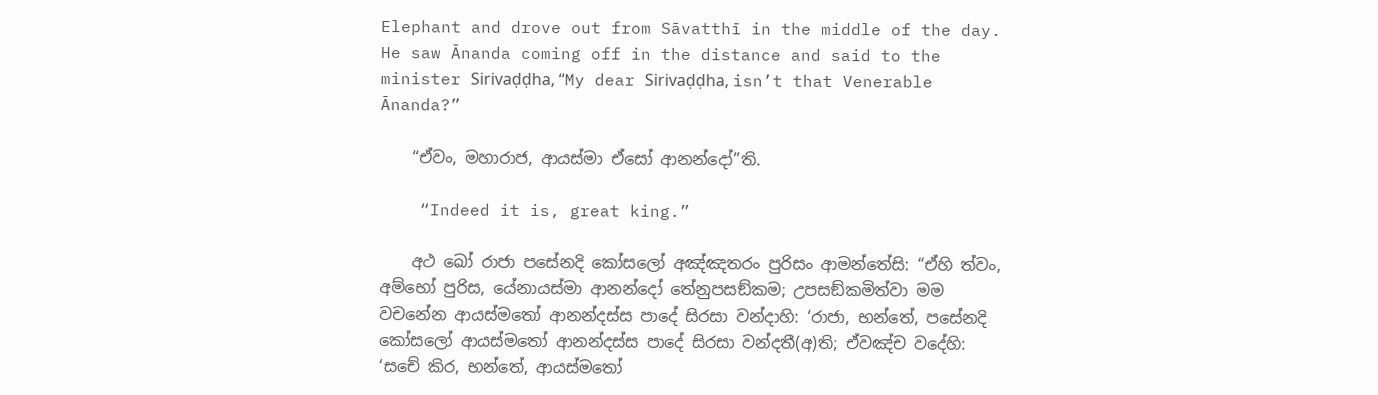Elephant and drove out from Sāvatthī in the middle of the day. He saw Ānanda coming off in the distance and said to the minister Sirivaḍḍha, “My dear Sirivaḍḍha, isn’t that Venerable Ānanda?”

    “ඒවං, මහාරාජ, ආයස්මා ඒසෝ ආනන්දෝ”ති.

    “Indeed it is, great king.”

    අථ ඛෝ රාජා පසේනදි කෝසලෝ අඤ්ඤතරං පුරිසං ආමන්තේසි: “ඒහි ත්වං, අම්භෝ පුරිස, යේනායස්මා ආනන්දෝ තේනුපසඞ්කම; උපසඞ්කමිත්වා මම වචනේන ආයස්මතෝ ආනන්දස්ස පාදේ සිරසා වන්දාහි: ‘රාජා, භන්තේ, පසේනදි කෝසලෝ ආයස්මතෝ ආනන්දස්ස පාදේ සිරසා වන්දතී(අ)ති; ඒවඤ්ච වදේහි: ‘සචේ කිර, භන්තේ, ආයස්මතෝ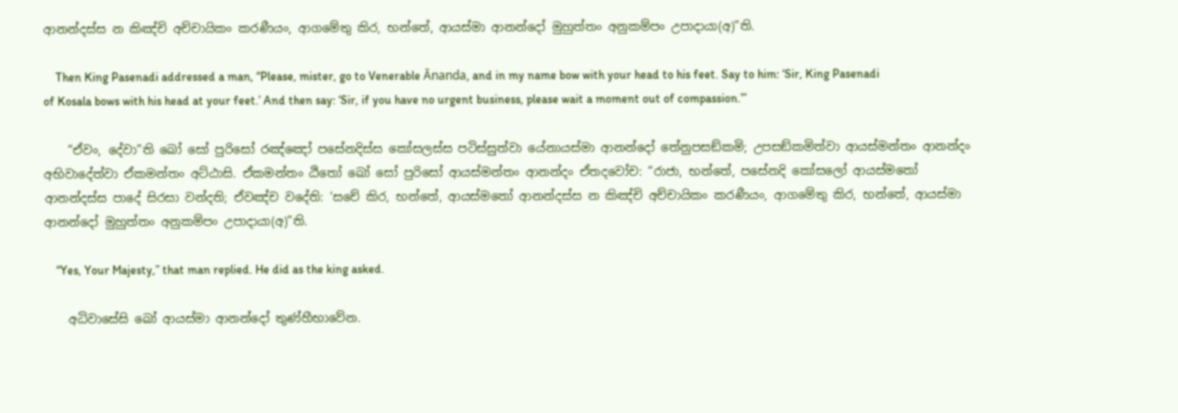ආනන්දස්ස න කිඤ්චි අච්චායිකං කරණීයං, ආගමේතු කිර, භන්තේ, ආයස්මා ආනන්දෝ මුහුත්තං අනුකම්පං උපාදායා(අ)”ති.

    Then King Pasenadi addressed a man, “Please, mister, go to Venerable Ānanda, and in my name bow with your head to his feet. Say to him: ‘Sir, King Pasenadi of Kosala bows with his head at your feet.’ And then say: ‘Sir, if you have no urgent business, please wait a moment out of compassion.’”

    “ඒවං, දේවා”ති ඛෝ සෝ පුරිසෝ රඤ්ඤෝ පසේනදිස්ස කෝසලස්ස පටිස්සුත්වා යේනායස්මා ආනන්දෝ තේනුපසඞ්කමි; උපසඞ්කමිත්වා ආයස්මන්තං ආනන්දං අභිවාදේත්වා ඒකමන්තං අට්ඨාසි. ඒකමන්තං ඨිතෝ ඛෝ සෝ පුරිසෝ ආයස්මන්තං ආනන්දං ඒතදවෝච: “රාජා, භන්තේ, පසේනදි කෝසලෝ ආයස්මතෝ ආනන්දස්ස පාදේ සිරසා වන්දති; ඒවඤ්ච වදේති: ‘සචේ කිර, භන්තේ, ආයස්මතෝ ආනන්දස්ස න කිඤ්චි අච්චායිකං කරණීයං, ආගමේතු කිර, භන්තේ, ආයස්මා ආනන්දෝ මුහුත්තං අනුකම්පං උපාදායා(අ)”ති.

    “Yes, Your Majesty,” that man replied. He did as the king asked.

    අධිවාසේසි ඛෝ ආයස්මා ආනන්දෝ තුණ්හීභාවේන.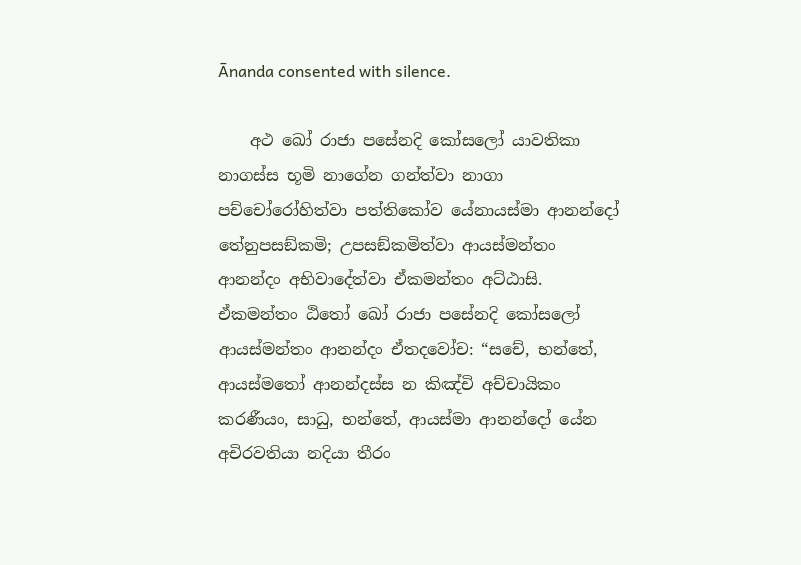Ānanda consented with silence.

    අථ ඛෝ රාජා පසේනදි කෝසලෝ යාවතිකා නාගස්ස භූමි නාගේන ගන්ත්වා නාගා පච්චෝරෝහිත්වා පත්තිකෝව යේනායස්මා ආනන්දෝ තේනුපසඞ්කමි; උපසඞ්කමිත්වා ආයස්මන්තං ආනන්දං අභිවාදේත්වා ඒකමන්තං අට්ඨාසි. ඒකමන්තං ඨිතෝ ඛෝ රාජා පසේනදි කෝසලෝ ආයස්මන්තං ආනන්දං ඒතදවෝච: “සචේ, භන්තේ, ආයස්මතෝ ආනන්දස්ස න කිඤ්චි අච්චායිකං කරණීයං, සාධු, භන්තේ, ආයස්මා ආනන්දෝ යේන අචිරවතියා නදියා තීරං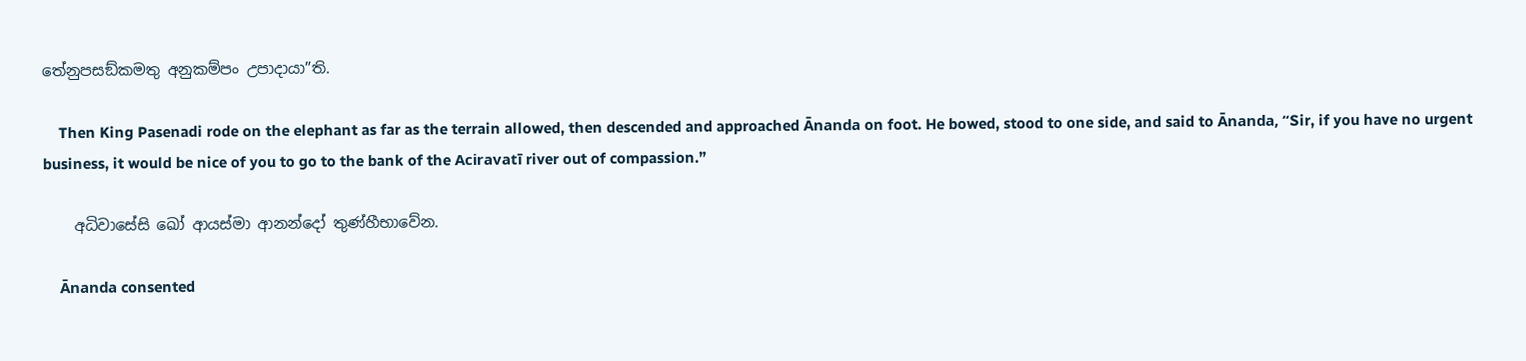තේනුපසඞ්කමතු අනුකම්පං උපාදායා”ති.

    Then King Pasenadi rode on the elephant as far as the terrain allowed, then descended and approached Ānanda on foot. He bowed, stood to one side, and said to Ānanda, “Sir, if you have no urgent business, it would be nice of you to go to the bank of the Aciravatī river out of compassion.”

    අධිවාසේසි ඛෝ ආයස්මා ආනන්දෝ තුණ්හීභාවේන.

    Ānanda consented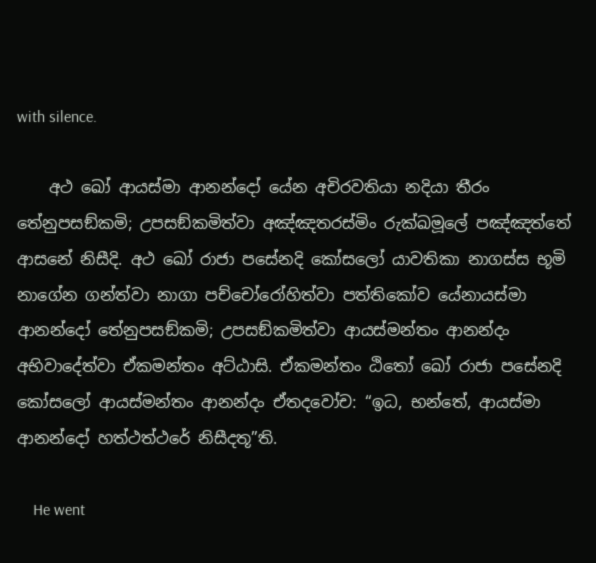with silence.

    අථ ඛෝ ආයස්මා ආනන්දෝ යේන අචිරවතියා නදියා තීරං තේනුපසඞ්කමි; උපසඞ්කමිත්වා අඤ්ඤතරස්මිං රුක්ඛමූලේ පඤ්ඤත්තේ ආසනේ නිසීදි. අථ ඛෝ රාජා පසේනදි කෝසලෝ යාවතිකා නාගස්ස භූමි නාගේන ගන්ත්වා නාගා පච්චෝරෝහිත්වා පත්තිකෝව යේනායස්මා ආනන්දෝ තේනුපසඞ්කමි; උපසඞ්කමිත්වා ආයස්මන්තං ආනන්දං අභිවාදේත්වා ඒකමන්තං අට්ඨාසි. ඒකමන්තං ඨිතෝ ඛෝ රාජා පසේනදි කෝසලෝ ආයස්මන්තං ආනන්දං ඒතදවෝච: “ඉධ, භන්තේ, ආයස්මා ආනන්දෝ හත්ථත්ථරේ නිසීදතූ”ති.

    He went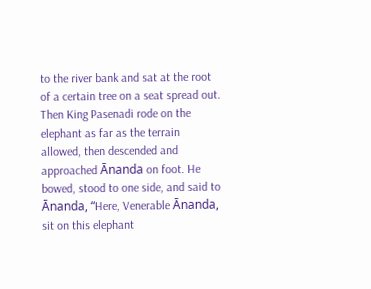to the river bank and sat at the root of a certain tree on a seat spread out. Then King Pasenadi rode on the elephant as far as the terrain allowed, then descended and approached Ānanda on foot. He bowed, stood to one side, and said to Ānanda, “Here, Venerable Ānanda, sit on this elephant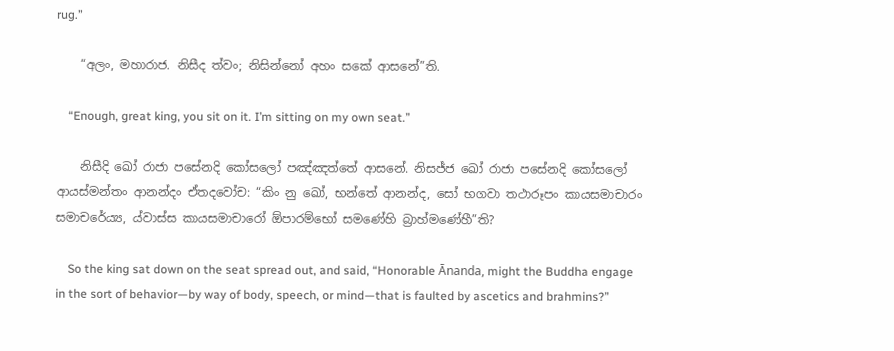rug.”

    “අලං, මහාරාජ. නිසීද ත්වං; නිසින්නෝ අහං සකේ ආසනේ”ති.

    “Enough, great king, you sit on it. I’m sitting on my own seat.”

    නිසීදි ඛෝ රාජා පසේනදි කෝසලෝ පඤ්ඤත්තේ ආසනේ. නිසජ්ජ ඛෝ රාජා පසේනදි කෝසලෝ ආයස්මන්තං ආනන්දං ඒතදවෝච: “කිං නු ඛෝ, භන්තේ ආනන්ද, සෝ භගවා තථාරූපං කායසමාචාරං සමාචරේය්‍ය, ය්වාස්ස කායසමාචාරෝ ඕපාරම්භෝ සමණේහි බ්‍රාහ්මණේහී”ති?

    So the king sat down on the seat spread out, and said, “Honorable Ānanda, might the Buddha engage in the sort of behavior—by way of body, speech, or mind—that is faulted by ascetics and brahmins?”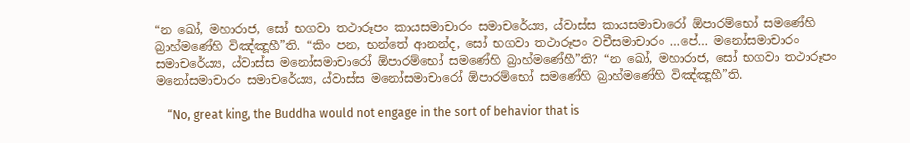“න ඛෝ, මහාරාජ, සෝ භගවා තථාරූපං කායසමාචාරං සමාචරේය්‍ය, ය්වාස්ස කායසමාචාරෝ ඕපාරම්භෝ සමණේහි බ්‍රාහ්මණේහි විඤ්ඤූහී”ති. “කිං පන, භන්තේ ආනන්ද, සෝ භගවා තථාරූපං වචීසමාචාරං …පේ… මනෝසමාචාරං සමාචරේය්‍ය, ය්වාස්ස මනෝසමාචාරෝ ඕපාරම්භෝ සමණේහි බ්‍රාහ්මණේහී”ති? “න ඛෝ, මහාරාජ, සෝ භගවා තථාරූපං මනෝසමාචාරං සමාචරේය්‍ය, ය්වාස්ස මනෝසමාචාරෝ ඕපාරම්භෝ සමණේහි බ්‍රාහ්මණේහි විඤ්ඤූහී”ති.

    “No, great king, the Buddha would not engage in the sort of behavior that is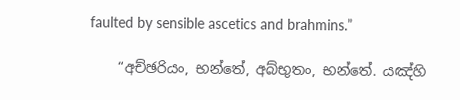faulted by sensible ascetics and brahmins.”

    “අච්ඡරියං, භන්තේ, අබ්භුතං, භන්තේ. යඤ්හි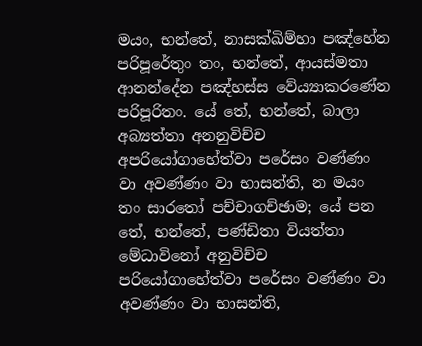මයං, භන්තේ, නාසක්ඛිම්හා පඤ්හේන පරිපූරේතුං තං, භන්තේ, ආයස්මතා ආනන්දේන පඤ්හස්ස වේය්‍යාකරණේන පරිපූරිතං. යේ තේ, භන්තේ, බාලා අබ්‍යත්තා අනනුවිච්ච අපරියෝගාහේත්වා පරේසං වණ්ණං වා අවණ්ණං වා භාසන්ති, න මයං තං සාරතෝ පච්චාගච්ඡාම; යේ පන තේ, භන්තේ, පණ්ඩිතා වියත්තා මේධාවිනෝ අනුවිච්ච පරියෝගාහේත්වා පරේසං වණ්ණං වා අවණ්ණං වා භාසන්ති,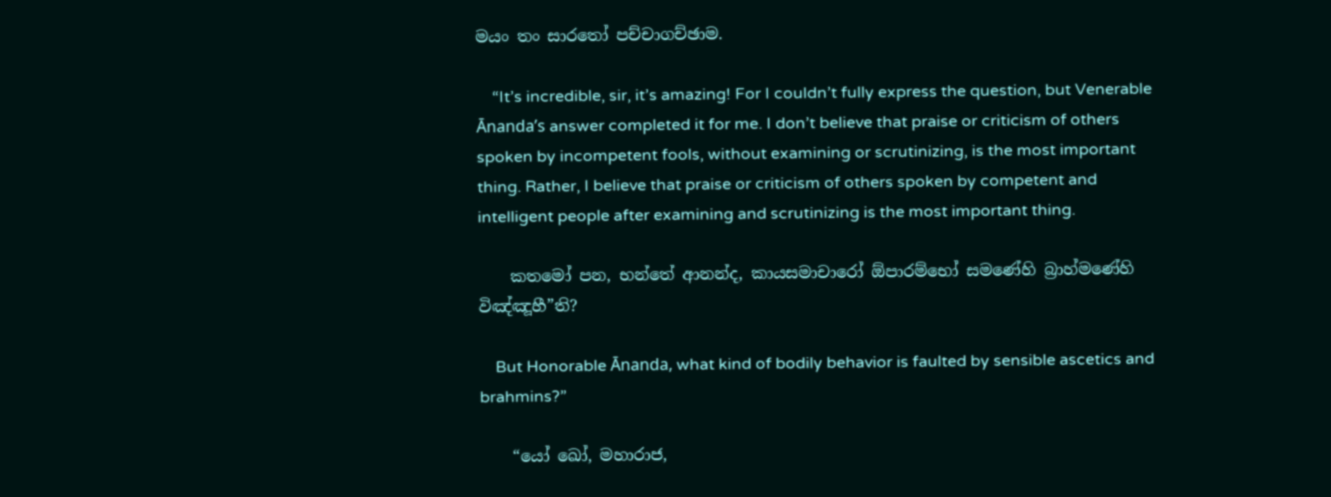මයං තං සාරතෝ පච්චාගච්ඡාම.

    “It’s incredible, sir, it’s amazing! For I couldn’t fully express the question, but Venerable Ānanda’s answer completed it for me. I don’t believe that praise or criticism of others spoken by incompetent fools, without examining or scrutinizing, is the most important thing. Rather, I believe that praise or criticism of others spoken by competent and intelligent people after examining and scrutinizing is the most important thing.

    කතමෝ පන, භන්තේ ආනන්ද, කායසමාචාරෝ ඕපාරම්භෝ සමණේහි බ්‍රාහ්මණේහි විඤ්ඤූහී”ති?

    But Honorable Ānanda, what kind of bodily behavior is faulted by sensible ascetics and brahmins?”

    “යෝ ඛෝ, මහාරාජ,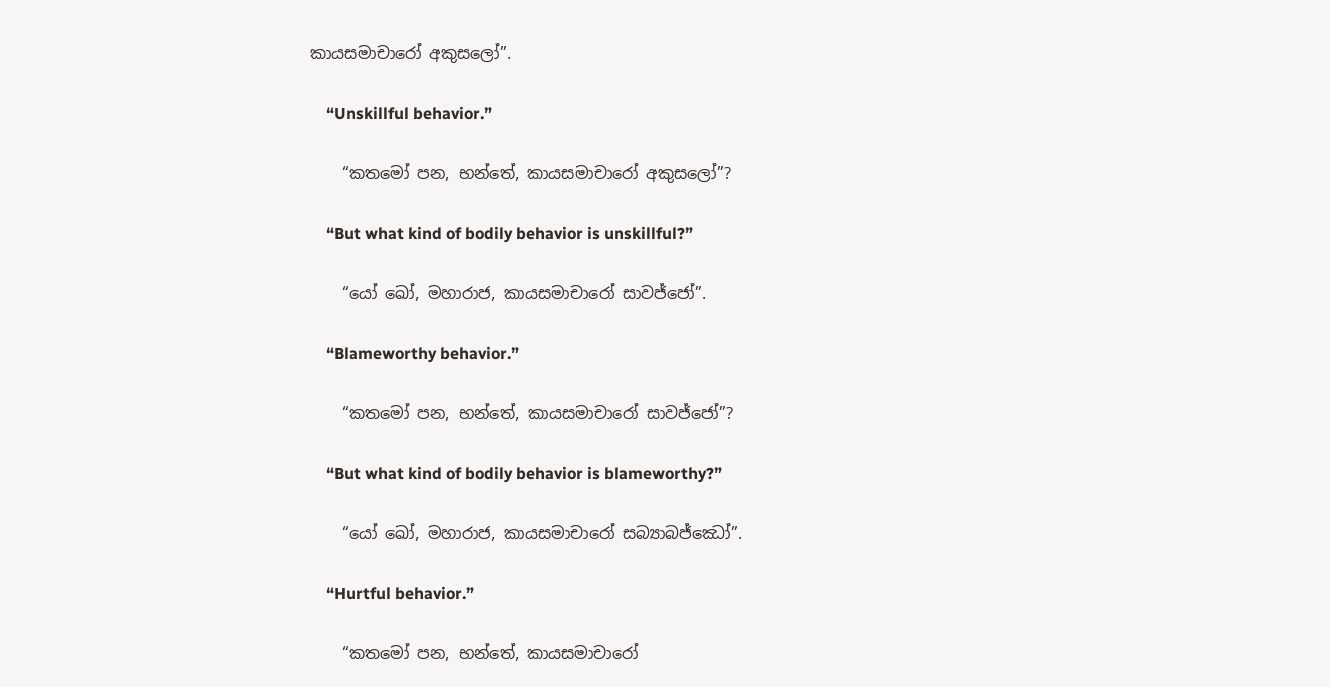කායසමාචාරෝ අකුසලෝ”.

    “Unskillful behavior.”

    “කතමෝ පන, භන්තේ, කායසමාචාරෝ අකුසලෝ”?

    “But what kind of bodily behavior is unskillful?”

    “යෝ ඛෝ, මහාරාජ, කායසමාචාරෝ සාවජ්ජෝ”.

    “Blameworthy behavior.”

    “කතමෝ පන, භන්තේ, කායසමාචාරෝ සාවජ්ජෝ”?

    “But what kind of bodily behavior is blameworthy?”

    “යෝ ඛෝ, මහාරාජ, කායසමාචාරෝ සබ්‍යාබජ්ඣෝ”.

    “Hurtful behavior.”

    “කතමෝ පන, භන්තේ, කායසමාචාරෝ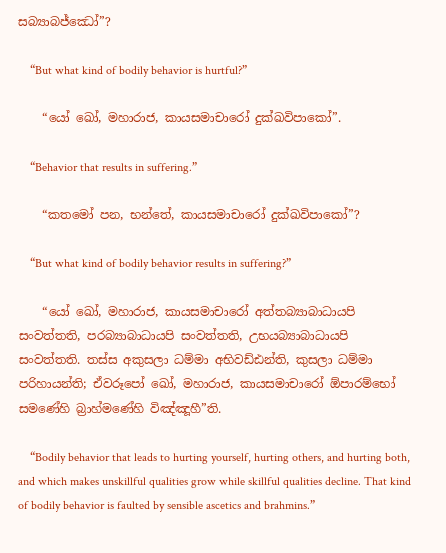සබ්‍යාබජ්ඣෝ”?

    “But what kind of bodily behavior is hurtful?”

    “යෝ ඛෝ, මහාරාජ, කායසමාචාරෝ දුක්ඛවිපාකෝ”.

    “Behavior that results in suffering.”

    “කතමෝ පන, භන්තේ, කායසමාචාරෝ දුක්ඛවිපාකෝ”?

    “But what kind of bodily behavior results in suffering?”

    “යෝ ඛෝ, මහාරාජ, කායසමාචාරෝ අත්තබ්‍යාබාධායපි සංවත්තති, පරබ්‍යාබාධායපි සංවත්තති, උභයබ්‍යාබාධායපි සංවත්තති. තස්ස අකුසලා ධම්මා අභිවඩ්ඪන්ති, කුසලා ධම්මා පරිහායන්ති; ඒවරූපෝ ඛෝ, මහාරාජ, කායසමාචාරෝ ඕපාරම්භෝ සමණේහි බ්‍රාහ්මණේහි විඤ්ඤූහී”ති.

    “Bodily behavior that leads to hurting yourself, hurting others, and hurting both, and which makes unskillful qualities grow while skillful qualities decline. That kind of bodily behavior is faulted by sensible ascetics and brahmins.”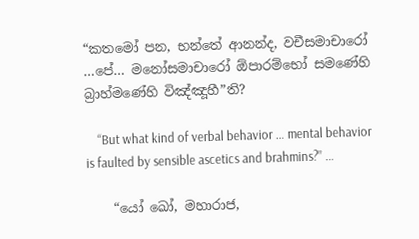“කතමෝ පන, භන්තේ ආනන්ද, වචීසමාචාරෝ …පේ… මනෝසමාචාරෝ ඕපාරම්භෝ සමණේහි බ්‍රාහ්මණේහි විඤ්ඤූහී”ති?

    “But what kind of verbal behavior … mental behavior is faulted by sensible ascetics and brahmins?” …

    “යෝ ඛෝ, මහාරාජ,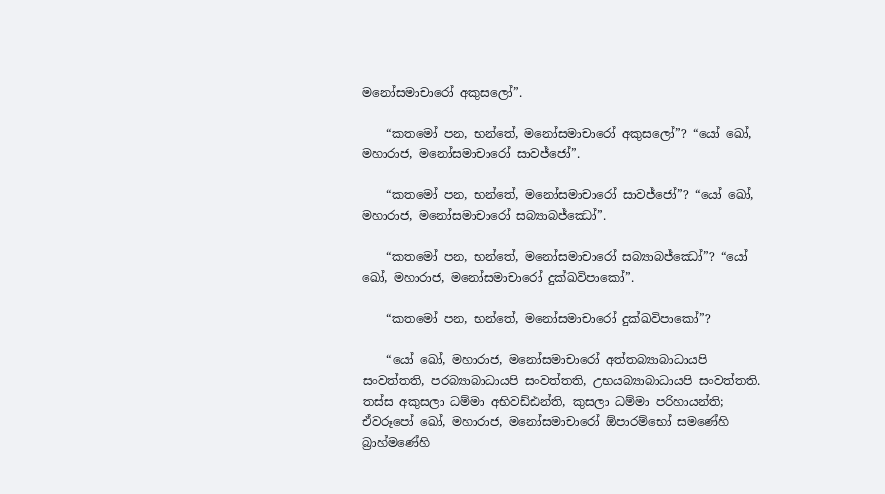මනෝසමාචාරෝ අකුසලෝ”.

    “කතමෝ පන, භන්තේ, මනෝසමාචාරෝ අකුසලෝ”? “යෝ ඛෝ, මහාරාජ, මනෝසමාචාරෝ සාවජ්ජෝ”.

    “කතමෝ පන, භන්තේ, මනෝසමාචාරෝ සාවජ්ජෝ”? “යෝ ඛෝ, මහාරාජ, මනෝසමාචාරෝ සබ්‍යාබජ්ඣෝ”.

    “කතමෝ පන, භන්තේ, මනෝසමාචාරෝ සබ්‍යාබජ්ඣෝ”? “යෝ ඛෝ, මහාරාජ, මනෝසමාචාරෝ දුක්ඛවිපාකෝ”.

    “කතමෝ පන, භන්තේ, මනෝසමාචාරෝ දුක්ඛවිපාකෝ”?

    “යෝ ඛෝ, මහාරාජ, මනෝසමාචාරෝ අත්තබ්‍යාබාධායපි සංවත්තති, පරබ්‍යාබාධායපි සංවත්තති, උභයබ්‍යාබාධායපි සංවත්තති. තස්ස අකුසලා ධම්මා අභිවඩ්ඪන්ති, කුසලා ධම්මා පරිහායන්ති; ඒවරූපෝ ඛෝ, මහාරාජ, මනෝසමාචාරෝ ඕපාරම්භෝ සමණේහි බ්‍රාහ්මණේහි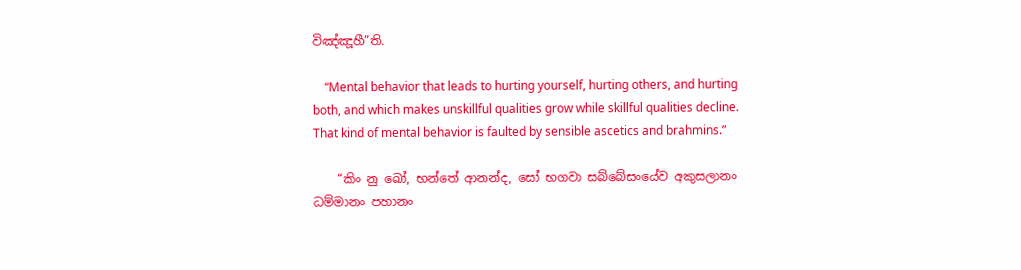විඤ්ඤූහී”ති.

    “Mental behavior that leads to hurting yourself, hurting others, and hurting both, and which makes unskillful qualities grow while skillful qualities decline. That kind of mental behavior is faulted by sensible ascetics and brahmins.”

    “කිං නු ඛෝ, භන්තේ ආනන්ද, සෝ භගවා සබ්බේසංයේව අකුසලානං ධම්මානං පහානං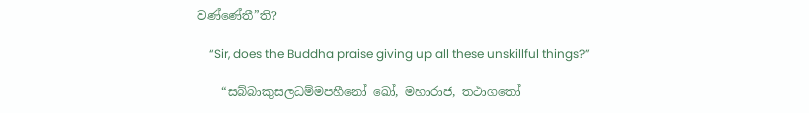වණ්ණේතී”ති?

    “Sir, does the Buddha praise giving up all these unskillful things?”

    “සබ්බාකුසලධම්මපහීනෝ ඛෝ, මහාරාජ, තථාගතෝ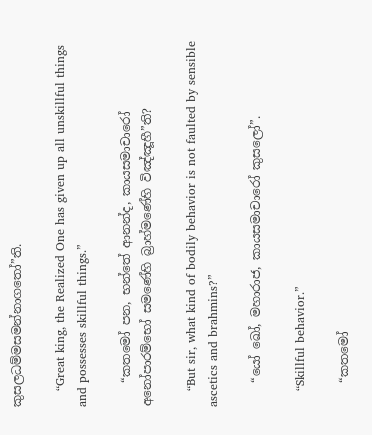කුසලධම්මසමන්නාගතෝ”ති.

    “Great king, the Realized One has given up all unskillful things and possesses skillful things.”

    “කතමෝ පන, භන්තේ ආනන්ද, කායසමාචාරෝ අනෝපාරම්භෝ සමණේහි බ්‍රාහ්මණේහි විඤ්ඤූහී”ති?

    “But sir, what kind of bodily behavior is not faulted by sensible ascetics and brahmins?”

    “යෝ ඛෝ, මහාරාජ, කායසමාචාරෝ කුසලෝ”.

    “Skillful behavior.”

    “කතමෝ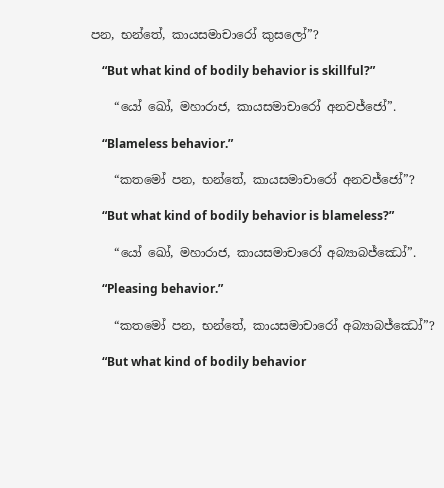පන, භන්තේ, කායසමාචාරෝ කුසලෝ”?

    “But what kind of bodily behavior is skillful?”

    “යෝ ඛෝ, මහාරාජ, කායසමාචාරෝ අනවජ්ජෝ”.

    “Blameless behavior.”

    “කතමෝ පන, භන්තේ, කායසමාචාරෝ අනවජ්ජෝ”?

    “But what kind of bodily behavior is blameless?”

    “යෝ ඛෝ, මහාරාජ, කායසමාචාරෝ අබ්‍යාබජ්ඣෝ”.

    “Pleasing behavior.”

    “කතමෝ පන, භන්තේ, කායසමාචාරෝ අබ්‍යාබජ්ඣෝ”?

    “But what kind of bodily behavior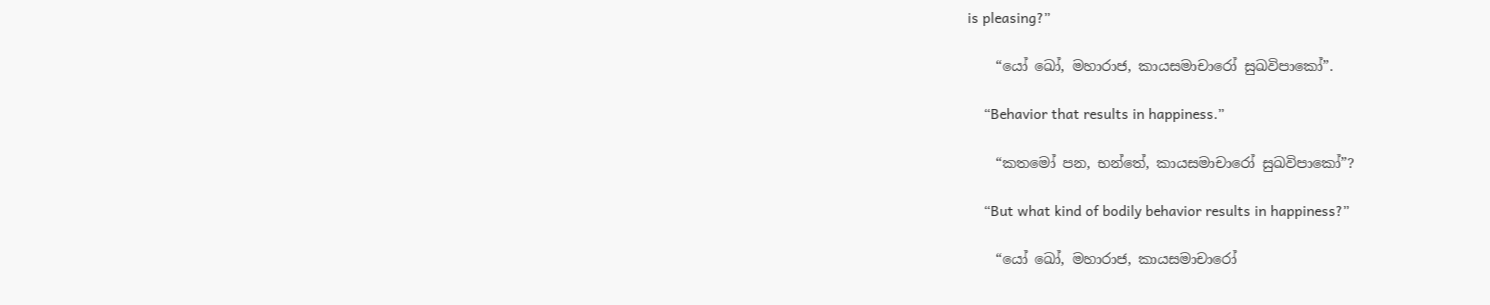is pleasing?”

    “යෝ ඛෝ, මහාරාජ, කායසමාචාරෝ සුඛවිපාකෝ”.

    “Behavior that results in happiness.”

    “කතමෝ පන, භන්තේ, කායසමාචාරෝ සුඛවිපාකෝ”?

    “But what kind of bodily behavior results in happiness?”

    “යෝ ඛෝ, මහාරාජ, කායසමාචාරෝ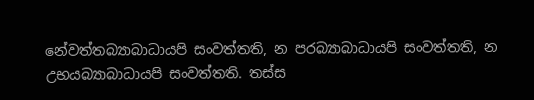නේවත්තබ්‍යාබාධායපි සංවත්තති, න පරබ්‍යාබාධායපි සංවත්තති, න උභයබ්‍යාබාධායපි සංවත්තති. තස්ස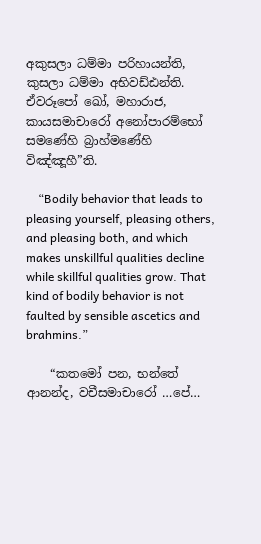අකුසලා ධම්මා පරිහායන්ති, කුසලා ධම්මා අභිවඩ්ඪන්ති. ඒවරූපෝ ඛෝ, මහාරාජ, කායසමාචාරෝ අනෝපාරම්භෝ සමණේහි බ්‍රාහ්මණේහි විඤ්ඤූහී”ති.

    “Bodily behavior that leads to pleasing yourself, pleasing others, and pleasing both, and which makes unskillful qualities decline while skillful qualities grow. That kind of bodily behavior is not faulted by sensible ascetics and brahmins.”

    “කතමෝ පන, භන්තේ ආනන්ද, වචීසමාචාරෝ …පේ…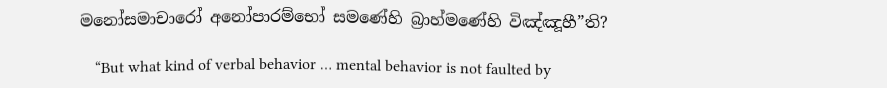මනෝසමාචාරෝ අනෝපාරම්භෝ සමණේහි බ්‍රාහ්මණේහි විඤ්ඤූහී”ති?

    “But what kind of verbal behavior … mental behavior is not faulted by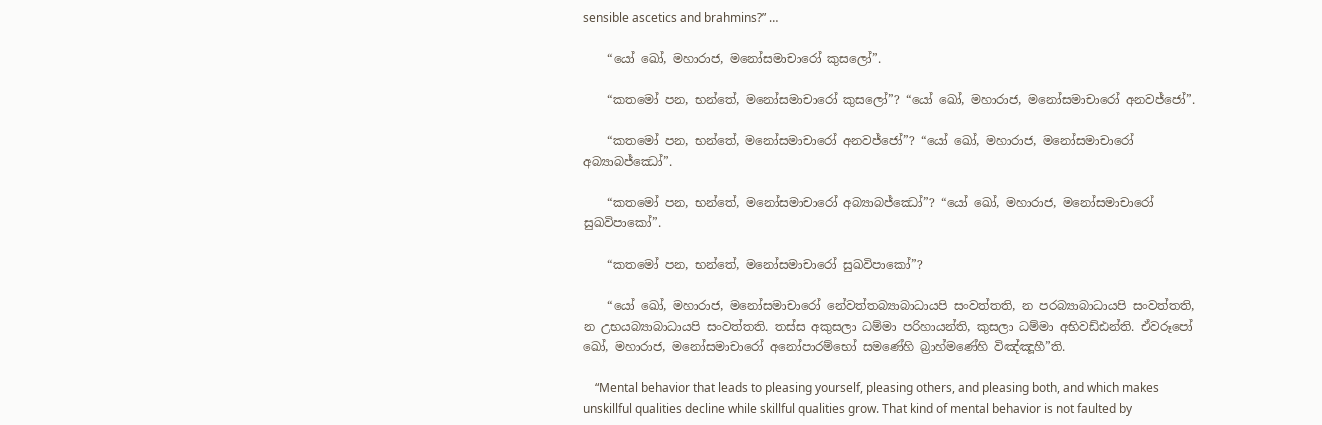sensible ascetics and brahmins?” …

    “යෝ ඛෝ, මහාරාජ, මනෝසමාචාරෝ කුසලෝ”.

    “කතමෝ පන, භන්තේ, මනෝසමාචාරෝ කුසලෝ”? “යෝ ඛෝ, මහාරාජ, මනෝසමාචාරෝ අනවජ්ජෝ”.

    “කතමෝ පන, භන්තේ, මනෝසමාචාරෝ අනවජ්ජෝ”? “යෝ ඛෝ, මහාරාජ, මනෝසමාචාරෝ අබ්‍යාබජ්ඣෝ”.

    “කතමෝ පන, භන්තේ, මනෝසමාචාරෝ අබ්‍යාබජ්ඣෝ”? “යෝ ඛෝ, මහාරාජ, මනෝසමාචාරෝ සුඛවිපාකෝ”.

    “කතමෝ පන, භන්තේ, මනෝසමාචාරෝ සුඛවිපාකෝ”?

    “යෝ ඛෝ, මහාරාජ, මනෝසමාචාරෝ නේවත්තබ්‍යාබාධායපි සංවත්තති, න පරබ්‍යාබාධායපි සංවත්තති, න උභයබ්‍යාබාධායපි සංවත්තති. තස්ස අකුසලා ධම්මා පරිහායන්ති, කුසලා ධම්මා අභිවඩ්ඪන්ති. ඒවරූපෝ ඛෝ, මහාරාජ, මනෝසමාචාරෝ අනෝපාරම්භෝ සමණේහි බ්‍රාහ්මණේහි විඤ්ඤූහී”ති.

    “Mental behavior that leads to pleasing yourself, pleasing others, and pleasing both, and which makes unskillful qualities decline while skillful qualities grow. That kind of mental behavior is not faulted by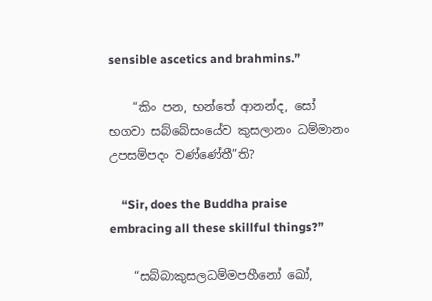sensible ascetics and brahmins.”

    “කිං පන, භන්තේ ආනන්ද, සෝ භගවා සබ්බේසංයේව කුසලානං ධම්මානං උපසම්පදං වණ්ණේතී”ති?

    “Sir, does the Buddha praise embracing all these skillful things?”

    “සබ්බාකුසලධම්මපහීනෝ ඛෝ,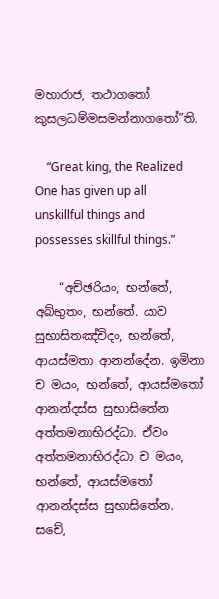මහාරාජ, තථාගතෝ කුසලධම්මසමන්නාගතෝ”ති.

    “Great king, the Realized One has given up all unskillful things and possesses skillful things.”

    “අච්ඡරියං, භන්තේ, අබ්භුතං, භන්තේ. යාව සුභාසිතඤ්චිදං, භන්තේ, ආයස්මතා ආනන්දේන. ඉමිනා ච මයං, භන්තේ, ආයස්මතෝ ආනන්දස්ස සුභාසිතේන අත්තමනාභිරද්ධා. ඒවං අත්තමනාභිරද්ධා ච මයං, භන්තේ, ආයස්මතෝ ආනන්දස්ස සුභාසිතේන. සචේ,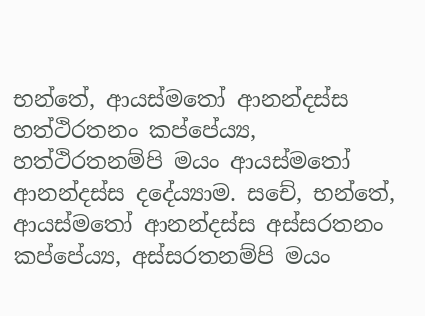භන්තේ, ආයස්මතෝ ආනන්දස්ස හත්ථිරතනං කප්පේය්‍ය, හත්ථිරතනම්පි මයං ආයස්මතෝ ආනන්දස්ස දදේය්‍යාම. සචේ, භන්තේ, ආයස්මතෝ ආනන්දස්ස අස්සරතනං කප්පේය්‍ය, අස්සරතනම්පි මයං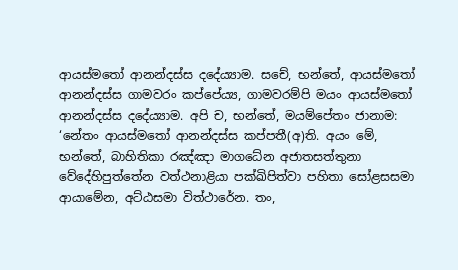ආයස්මතෝ ආනන්දස්ස දදේය්‍යාම. සචේ, භන්තේ, ආයස්මතෝ ආනන්දස්ස ගාමවරං කප්පේය්‍ය, ගාමවරම්පි මයං ආයස්මතෝ ආනන්දස්ස දදේය්‍යාම. අපි ච, භන්තේ, මයම්පේතං ජානාම: ‘නේතං ආයස්මතෝ ආනන්දස්ස කප්පතී(අ)ති. අයං මේ, භන්තේ, බාහිතිකා රඤ්ඤා මාගධේන අජාතසත්තුනා වේදේහිපුත්තේන වත්ථනාළියා පක්ඛිපිත්වා පහිතා සෝළසසමා ආයාමේන, අට්ඨසමා විත්ථාරේන. තං,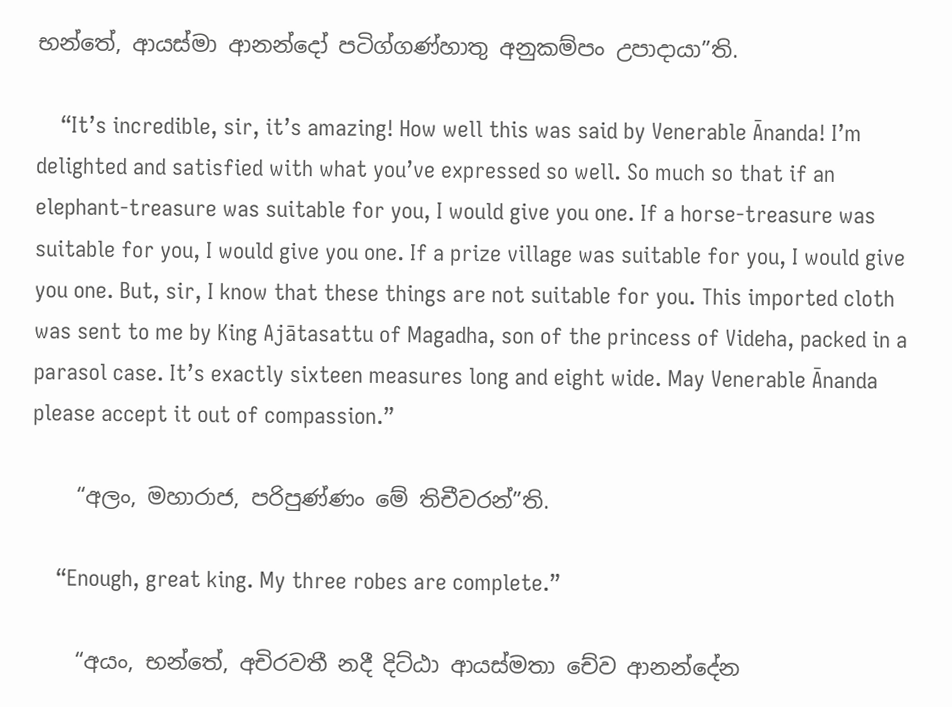භන්තේ, ආයස්මා ආනන්දෝ පටිග්ගණ්හාතු අනුකම්පං උපාදායා”ති.

    “It’s incredible, sir, it’s amazing! How well this was said by Venerable Ānanda! I’m delighted and satisfied with what you’ve expressed so well. So much so that if an elephant-treasure was suitable for you, I would give you one. If a horse-treasure was suitable for you, I would give you one. If a prize village was suitable for you, I would give you one. But, sir, I know that these things are not suitable for you. This imported cloth was sent to me by King Ajātasattu of Magadha, son of the princess of Videha, packed in a parasol case. It’s exactly sixteen measures long and eight wide. May Venerable Ānanda please accept it out of compassion.”

    “අලං, මහාරාජ, පරිපුණ්ණං මේ තිචීවරන්”ති.

    “Enough, great king. My three robes are complete.”

    “අයං, භන්තේ, අචිරවතී නදී දිට්ඨා ආයස්මතා චේව ආනන්දේන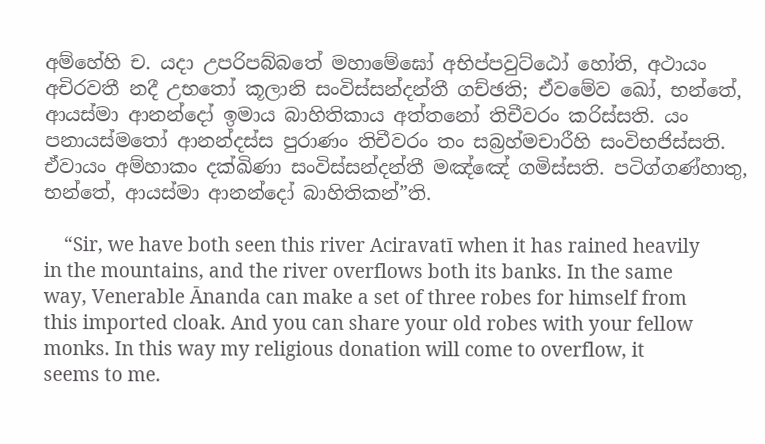අම්හේහි ච. යදා උපරිපබ්බතේ මහාමේඝෝ අභිප්පවුට්ඨෝ හෝති, අථායං අචිරවතී නදී උභතෝ කූලානි සංවිස්සන්දන්තී ගච්ඡති; ඒවමේව ඛෝ, භන්තේ, ආයස්මා ආනන්දෝ ඉමාය බාහිතිකාය අත්තනෝ තිචීවරං කරිස්සති. යං පනායස්මතෝ ආනන්දස්ස පුරාණං තිචීවරං තං සබ්‍රහ්මචාරීහි සංවිභජිස්සති. ඒවායං අම්හාකං දක්ඛිණා සංවිස්සන්දන්තී මඤ්ඤේ ගමිස්සති. පටිග්ගණ්හාතු, භන්තේ, ආයස්මා ආනන්දෝ බාහිතිකන්”ති.

    “Sir, we have both seen this river Aciravatī when it has rained heavily in the mountains, and the river overflows both its banks. In the same way, Venerable Ānanda can make a set of three robes for himself from this imported cloak. And you can share your old robes with your fellow monks. In this way my religious donation will come to overflow, it seems to me.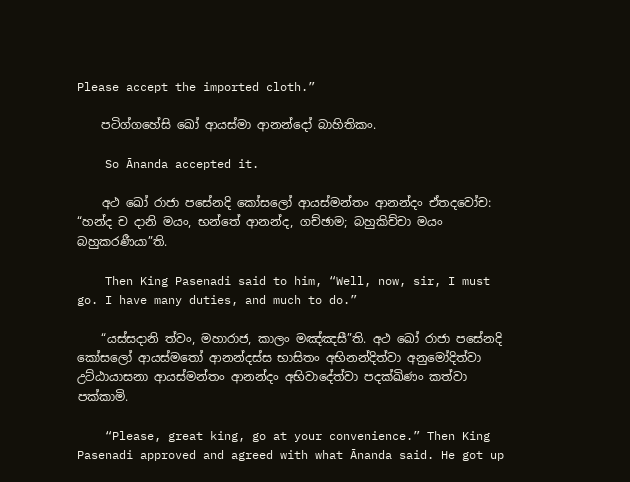Please accept the imported cloth.”

    පටිග්ගහේසි ඛෝ ආයස්මා ආනන්දෝ බාහිතිකං.

    So Ānanda accepted it.

    අථ ඛෝ රාජා පසේනදි කෝසලෝ ආයස්මන්තං ආනන්දං ඒතදවෝච: “හන්ද ච දානි මයං, භන්තේ ආනන්ද, ගච්ඡාම; බහුකිච්චා මයං බහුකරණීයා”ති.

    Then King Pasenadi said to him, “Well, now, sir, I must go. I have many duties, and much to do.”

    “යස්සදානි ත්වං, මහාරාජ, කාලං මඤ්ඤසී”ති. අථ ඛෝ රාජා පසේනදි කෝසලෝ ආයස්මතෝ ආනන්දස්ස භාසිතං අභිනන්දිත්වා අනුමෝදිත්වා උට්ඨායාසනා ආයස්මන්තං ආනන්දං අභිවාදේත්වා පදක්ඛිණං කත්වා පක්කාමි.

    “Please, great king, go at your convenience.” Then King Pasenadi approved and agreed with what Ānanda said. He got up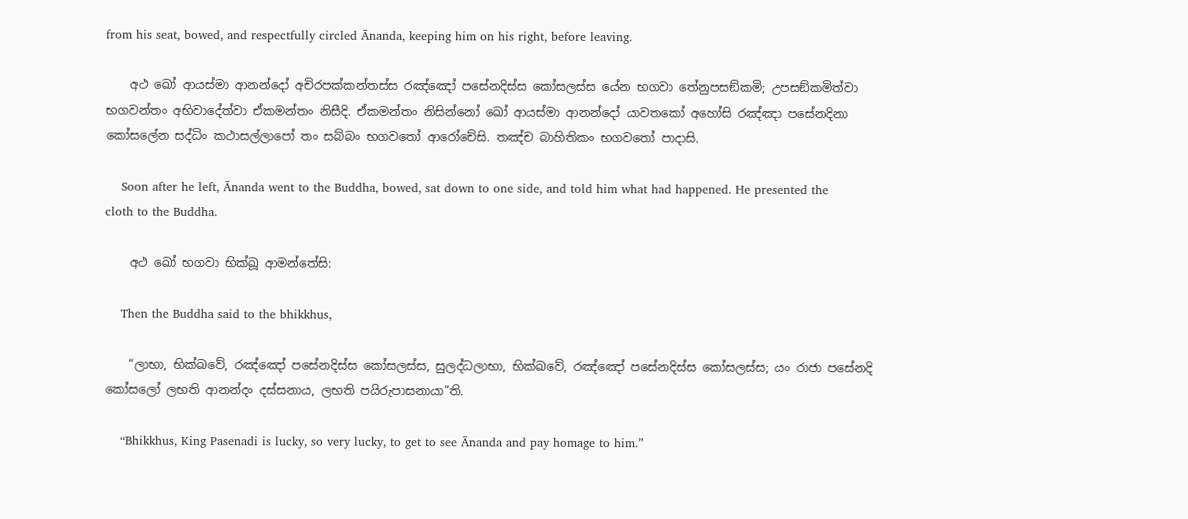from his seat, bowed, and respectfully circled Ānanda, keeping him on his right, before leaving.

    අථ ඛෝ ආයස්මා ආනන්දෝ අචිරපක්කන්තස්ස රඤ්ඤෝ පසේනදිස්ස කෝසලස්ස යේන භගවා තේනුපසඞ්කමි; උපසඞ්කමිත්වා භගවන්තං අභිවාදේත්වා ඒකමන්තං නිසීදි. ඒකමන්තං නිසින්නෝ ඛෝ ආයස්මා ආනන්දෝ යාවතකෝ අහෝසි රඤ්ඤා පසේනදිනා කෝසලේන සද්ධිං කථාසල්ලාපෝ තං සබ්බං භගවතෝ ආරෝචේසි. තඤ්ච බාහිතිකං භගවතෝ පාදාසි.

    Soon after he left, Ānanda went to the Buddha, bowed, sat down to one side, and told him what had happened. He presented the cloth to the Buddha.

    අථ ඛෝ භගවා භික්ඛූ ආමන්තේසි:

    Then the Buddha said to the bhikkhus,

    “ලාභා, භික්ඛවේ, රඤ්ඤෝ පසේනදිස්ස කෝසලස්ස, සුලද්ධලාභා, භික්ඛවේ, රඤ්ඤෝ පසේනදිස්ස කෝසලස්ස; යං රාජා පසේනදි කෝසලෝ ලභති ආනන්දං දස්සනාය, ලභති පයිරුපාසනායා”ති.

    “Bhikkhus, King Pasenadi is lucky, so very lucky, to get to see Ānanda and pay homage to him.”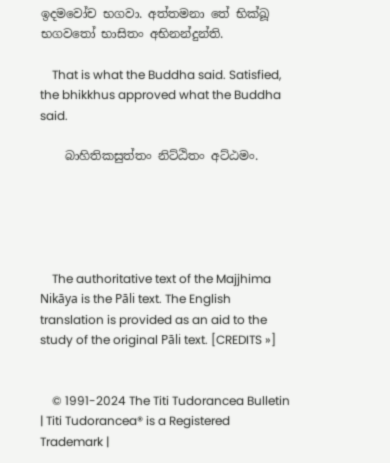ඉදමවෝච භගවා. අත්තමනා තේ භික්ඛූ භගවතෝ භාසිතං අභිනන්දුන්ති.

    That is what the Buddha said. Satisfied, the bhikkhus approved what the Buddha said.

    බාහිතිකසුත්තං නිට්ඨිතං අට්ඨමං.





    The authoritative text of the Majjhima Nikāya is the Pāli text. The English translation is provided as an aid to the study of the original Pāli text. [CREDITS »]


    © 1991-2024 The Titi Tudorancea Bulletin | Titi Tudorancea® is a Registered Trademark |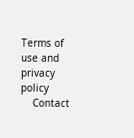Terms of use and privacy policy
    Contact